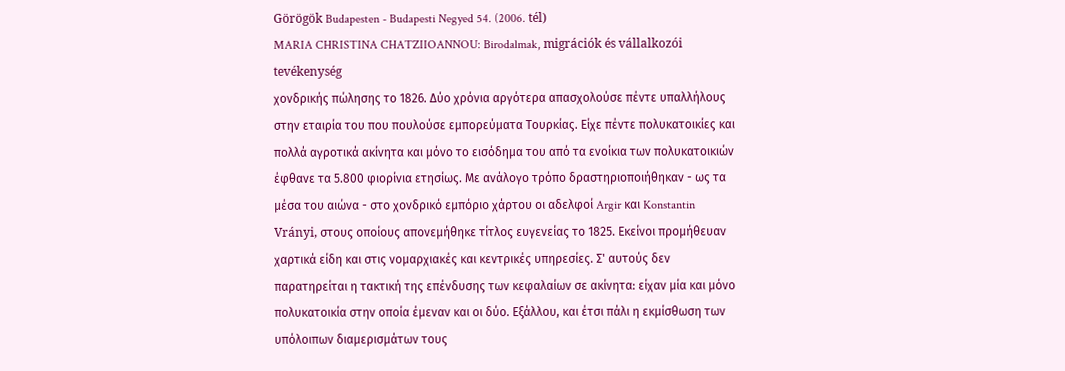Görögök Budapesten - Budapesti Negyed 54. (2006. tél)
MARIA CHRISTINA CHATZIIOANNOU: Birodalmak, migrációk és vállalkozói tevékenység
χονδρικής πώλησης το 1826. Δύο χρόνια αργότερα απασχολούσε πέντε υπαλλήλους στην εταιρία του που πουλούσε εμπορεύματα Τουρκίας. Είχε πέντε πολυκατοικίες και πολλά αγροτικά ακίνητα και μόνο το εισόδημα του από τα ενοίκια των πολυκατοικιών έφθανε τα 5.800 φιορίνια ετησίως. Με ανάλογο τρόπο δραστηριοποιήθηκαν - ως τα μέσα του αιώνα - στο χονδρικό εμπόριο χάρτου οι αδελφοί Argir και Konstantin Vrányi, στους οποίους απονεμήθηκε τίτλος ευγενείας το 1825. Εκείνοι προμήθευαν χαρτικά είδη και στις νομαρχιακές και κεντρικές υπηρεσίες. Σ' αυτούς δεν παρατηρείται η τακτική της επένδυσης των κεφαλαίων σε ακίνητα: είχαν μία και μόνο πολυκατοικία στην οποία έμεναν και οι δύο. Εξάλλου, και έτσι πάλι η εκμίσθωση των υπόλοιπων διαμερισμάτων τους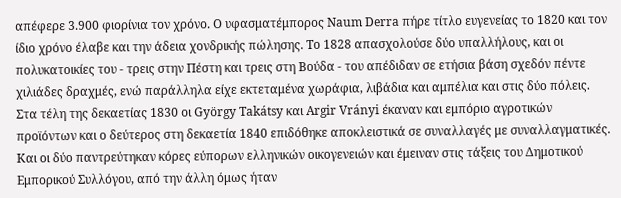απέφερε 3.900 φιορίνια τον χρόνο. Ο υφασματέμπορος Naum Derra πήρε τίτλο ευγενείας το 1820 και τον ίδιο χρόνο έλαβε και την άδεια χονδρικής πώλησης. Το 1828 απασχολούσε δύο υπαλλήλους, και οι πολυκατοικίες του - τρεις στην Πέστη και τρεις στη Βούδα - του απέδιδαν σε ετήσια βάση σχεδόν πέντε χιλιάδες δραχμές, ενώ παράλληλα είχε εκτεταμένα χωράφια, λιβάδια και αμπέλια και στις δύο πόλεις. Στα τέλη της δεκαετίας 1830 οι György Takátsy και Argir Vrányi έκαναν και εμπόριο αγροτικών προϊόντων και ο δεύτερος στη δεκαετία 1840 επιδόθηκε αποκλειστικά σε συναλλαγές με συναλλαγματικές. Και οι δύο παντρεύτηκαν κόρες εύπορων ελληνικών οικογενειών και έμειναν στις τάξεις του Δημοτικού Εμπορικού Συλλόγου, από την άλλη όμως ήταν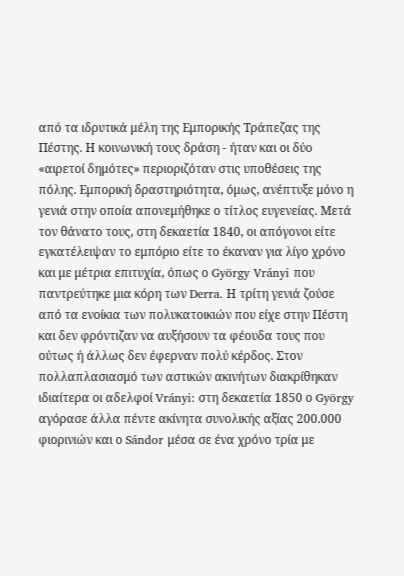από τα ιδρυτικά μέλη της Εμπορικής Τράπεζας της Πέστης. Η κοινωνική τους δράση - ήταν και οι δύο «αιρετοί δημότες» περιοριζόταν στις υποθέσεις της πόλης. Εμπορική δραστηριότητα, όμως, ανέπτυξε μόνο η γενιά στην οποία απονεμήθηκε ο τίτλος ευγενείας. Μετά τον θάνατο τους, στη δεκαετία 1840, οι απόγονοι είτε εγκατέλειψαν το εμπόριο είτε το έκαναν για λίγο χρόνο και με μέτρια επιτυχία, όπως ο György Vrányi που παντρεύτηκε μια κόρη των Derra. Η τρίτη γενιά ζούσε από τα ενοίκια των πολυκατοικιών που είχε στην Πέστη και δεν φρόντιζαν να αυξήσουν τα φέουδα τους που ούτως ή άλλως δεν έφερναν πολύ κέρδος. Στον πολλαπλασιασμό των αστικών ακινήτων διακρίθηκαν ιδιαίτερα οι αδελφοί Vrányi: στη δεκαετία 1850 ο György αγόρασε άλλα πέντε ακίνητα συνολικής αξίας 200.000 φιορινιών και ο Sándor μέσα σε ένα χρόνο τρία με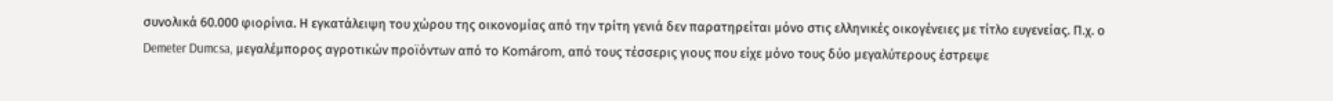συνολικά 60.000 φιορίνια. Η εγκατάλειψη του χώρου της οικονομίας από την τρίτη γενιά δεν παρατηρείται μόνο στις ελληνικές οικογένειες με τίτλο ευγενείας. Π.χ. ο Demeter Dumcsa, μεγαλέμπορος αγροτικών προϊόντων από το Komárom, από τους τέσσερις γιους που είχε μόνο τους δύο μεγαλύτερους έστρεψε